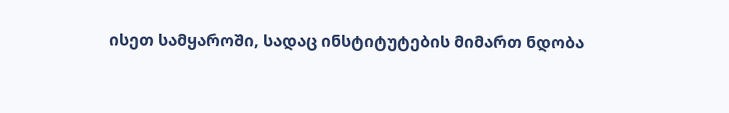ისეთ სამყაროში, სადაც ინსტიტუტების მიმართ ნდობა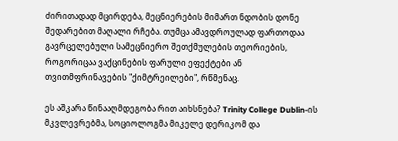ძირითადად მცირდება, მეცნიერების მიმართ ნდობის დონე შედარებით მაღალი რჩება. თუმცა ამავდროულად ფართოდაა გავრცელებული სამეცნიერო შეთქმულების თეორიების, როგორიცაა ვაქცინების ფარული ეფექტები ან თვითმფრინავების "ქიმტრეილები", რწმენაც.

ეს აშკარა წინააღმდეგობა რით აიხსნება? Trinity College Dublin-ის მკვლევრებმა, სოციოლოგმა მიკელე დერიკომ და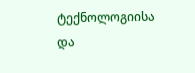ტექნოლოგიისა და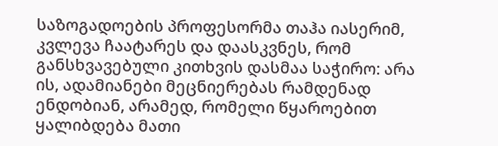საზოგადოების პროფესორმა თაჰა იასერიმ, კვლევა ჩაატარეს და დაასკვნეს, რომ განსხვავებული კითხვის დასმაა საჭირო: არა ის, ადამიანები მეცნიერებას რამდენად ენდობიან, არამედ, რომელი წყაროებით ყალიბდება მათი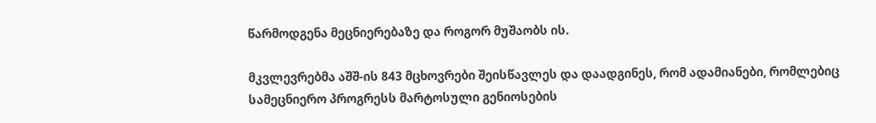წარმოდგენა მეცნიერებაზე და როგორ მუშაობს ის.

მკვლევრებმა აშშ-ის 843 მცხოვრები შეისწავლეს და დაადგინეს, რომ ადამიანები, რომლებიც სამეცნიერო პროგრესს მარტოსული გენიოსების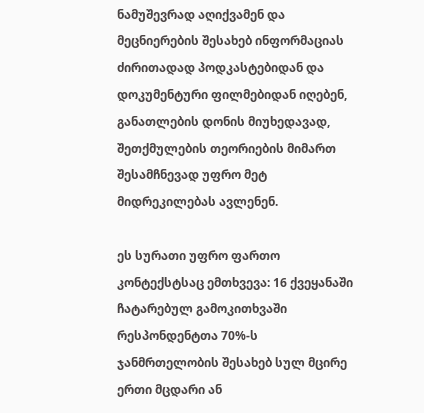ნამუშევრად აღიქვამენ და მეცნიერების შესახებ ინფორმაციას ძირითადად პოდკასტებიდან და დოკუმენტური ფილმებიდან იღებენ, განათლების დონის მიუხედავად, შეთქმულების თეორიების მიმართ შესამჩნევად უფრო მეტ მიდრეკილებას ავლენენ.

ეს სურათი უფრო ფართო კონტექსტსაც ემთხვევა: 16 ქვეყანაში ჩატარებულ გამოკითხვაში რესპონდენტთა 70%-ს ჯანმრთელობის შესახებ სულ მცირე ერთი მცდარი ან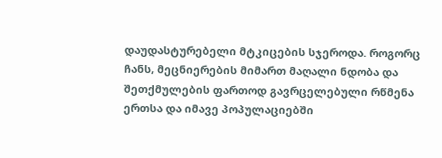დაუდასტურებელი მტკიცების სჯეროდა. როგორც ჩანს, მეცნიერების მიმართ მაღალი ნდობა და შეთქმულების ფართოდ გავრცელებული რწმენა ერთსა და იმავე პოპულაციებში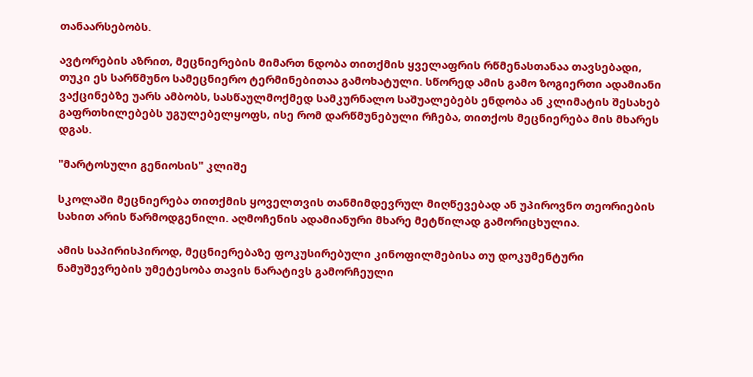თანაარსებობს.

ავტორების აზრით, მეცნიერების მიმართ ნდობა თითქმის ყველაფრის რწმენასთანაა თავსებადი, თუკი ეს სარწმუნო სამეცნიერო ტერმინებითაა გამოხატული. სწორედ ამის გამო ზოგიერთი ადამიანი ვაქცინებზე უარს ამბობს, სასწაულმოქმედ სამკურნალო საშუალებებს ენდობა ან კლიმატის შესახებ გაფრთხილებებს უგულებელყოფს, ისე რომ დარწმუნებული რჩება, თითქოს მეცნიერება მის მხარეს დგას.

"მარტოსული გენიოსის" კლიშე

სკოლაში მეცნიერება თითქმის ყოველთვის თანმიმდევრულ მიღწევებად ან უპიროვნო თეორიების სახით არის წარმოდგენილი. აღმოჩენის ადამიანური მხარე მეტწილად გამორიცხულია.

ამის საპირისპიროდ, მეცნიერებაზე ფოკუსირებული კინოფილმებისა თუ დოკუმენტური ნამუშევრების უმეტესობა თავის ნარატივს გამორჩეული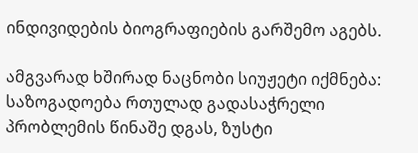ინდივიდების ბიოგრაფიების გარშემო აგებს.

ამგვარად ხშირად ნაცნობი სიუჟეტი იქმნება: საზოგადოება რთულად გადასაჭრელი პრობლემის წინაშე დგას, ზუსტი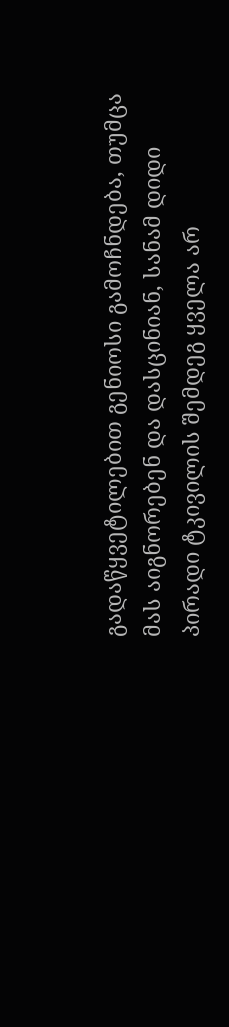გადაწყვეტილებით გენიოსი გამოჩნდება, თუმცა მას აიგნორებენ და დასცინიან, სანამ დიდი პირადი ტკივილის შემდეგ ყველა არ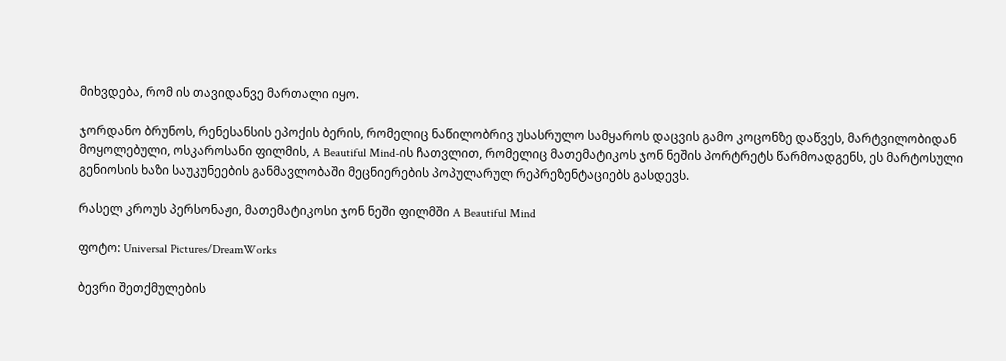მიხვდება, რომ ის თავიდანვე მართალი იყო.

ჯორდანო ბრუნოს, რენესანსის ეპოქის ბერის, რომელიც ნაწილობრივ უსასრულო სამყაროს დაცვის გამო კოცონზე დაწვეს, მარტვილობიდან მოყოლებული, ოსკაროსანი ფილმის, A Beautiful Mind-ის ჩათვლით, რომელიც მათემატიკოს ჯონ ნეშის პორტრეტს წარმოადგენს, ეს მარტოსული გენიოსის ხაზი საუკუნეების განმავლობაში მეცნიერების პოპულარულ რეპრეზენტაციებს გასდევს.

რასელ კროუს პერსონაჟი, მათემატიკოსი ჯონ ნეში ფილმში A Beautiful Mind

ფოტო: Universal Pictures/DreamWorks

ბევრი შეთქმულების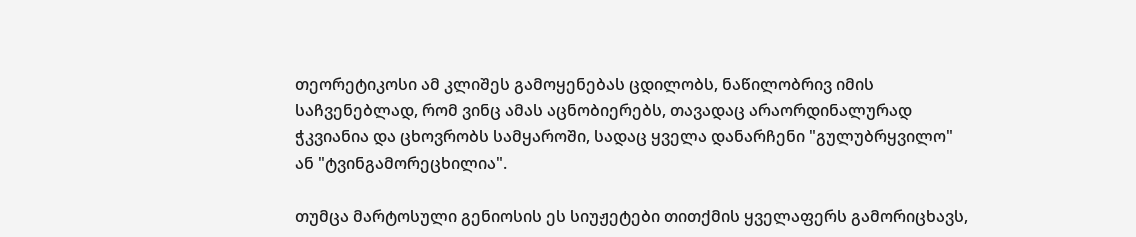თეორეტიკოსი ამ კლიშეს გამოყენებას ცდილობს, ნაწილობრივ იმის საჩვენებლად, რომ ვინც ამას აცნობიერებს, თავადაც არაორდინალურად ჭკვიანია და ცხოვრობს სამყაროში, სადაც ყველა დანარჩენი "გულუბრყვილო" ან "ტვინგამორეცხილია".

თუმცა მარტოსული გენიოსის ეს სიუჟეტები თითქმის ყველაფერს გამორიცხავს,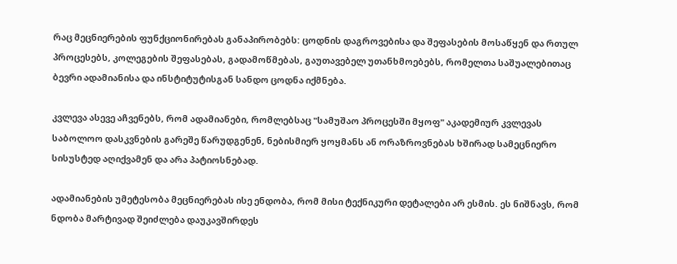რაც მეცნიერების ფუნქციონირებას განაპირობებს: ცოდნის დაგროვებისა და შეფასების მოსაწყენ და რთულ პროცესებს, კოლეგების შეფასებას, გადამოწმებას, გაუთავებელ უთანხმოებებს, რომელთა საშუალებითაც ბევრი ადამიანისა და ინსტიტუტისგან სანდო ცოდნა იქმნება.

კვლევა ასევე აჩვენებს, რომ ადამიანები, რომლებსაც "სამუშაო პროცესში მყოფ" აკადემიურ კვლევას საბოლოო დასკვნების გარეშე წარუდგენენ, ნებისმიერ ყოყმანს ან ორაზროვნებას ხშირად სამეცნიერო სისუსტედ აღიქვამენ და არა პატიოსნებად.

ადამიანების უმეტესობა მეცნიერებას ისე ენდობა, რომ მისი ტექნიკური დეტალები არ ესმის. ეს ნიშნავს, რომ ნდობა მარტივად შეიძლება დაუკავშირდეს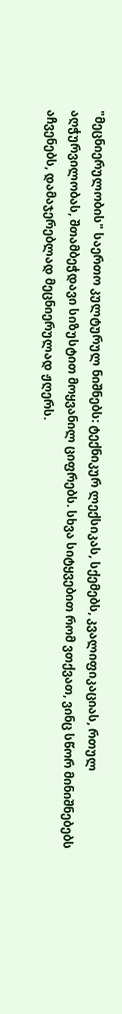"მეცნიერულობის" საერთო კულტურულ ნიშნებს: ტექნიკურ ლექსიკას, სქემებს, კვალიფიკაციას, რთულ აღჭურვილობას, შთამბეჭდავი სიზუსტით მოყვანილ ციფრებს. სხვა სიტყვებით რომ ვთქვათ, ვინც სწორ მინიშნებებს აჩვენებს, დამაჯერებლად მეცნიერულად ჟღერს.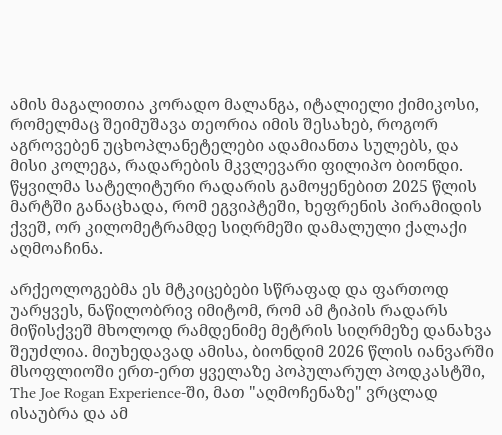ამის მაგალითია კორადო მალანგა, იტალიელი ქიმიკოსი, რომელმაც შეიმუშავა თეორია იმის შესახებ, როგორ აგროვებენ უცხოპლანეტელები ადამიანთა სულებს, და მისი კოლეგა, რადარების მკვლევარი ფილიპო ბიონდი. წყვილმა სატელიტური რადარის გამოყენებით 2025 წლის მარტში განაცხადა, რომ ეგვიპტეში, ხეფრენის პირამიდის ქვეშ, ორ კილომეტრამდე სიღრმეში დამალული ქალაქი აღმოაჩინა.

არქეოლოგებმა ეს მტკიცებები სწრაფად და ფართოდ უარყვეს, ნაწილობრივ იმიტომ, რომ ამ ტიპის რადარს მიწისქვეშ მხოლოდ რამდენიმე მეტრის სიღრმეზე დანახვა შეუძლია. მიუხედავად ამისა, ბიონდიმ 2026 წლის იანვარში მსოფლიოში ერთ-ერთ ყველაზე პოპულარულ პოდკასტში, The Joe Rogan Experience-ში, მათ "აღმოჩენაზე" ვრცლად ისაუბრა და ამ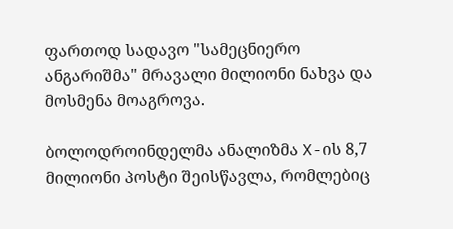ფართოდ სადავო "სამეცნიერო ანგარიშმა" მრავალი მილიონი ნახვა და მოსმენა მოაგროვა.

ბოლოდროინდელმა ანალიზმა X-ის 8,7 მილიონი პოსტი შეისწავლა, რომლებიც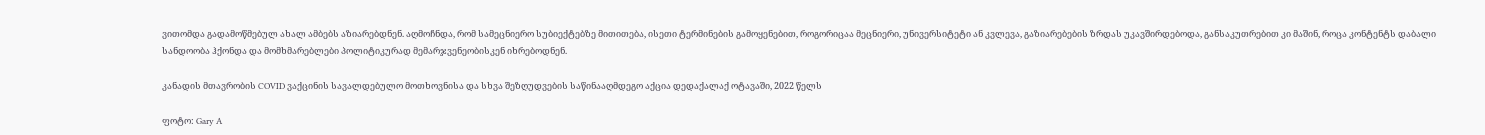ვითომდა გადამოწმებულ ახალ ამბებს აზიარებდნენ. აღმოჩნდა, რომ სამეცნიერო სუბიექტებზე მითითება, ისეთი ტერმინების გამოყენებით, როგორიცაა მეცნიერი, უნივერსიტეტი ან კვლევა, გაზიარებების ზრდას უკავშირდებოდა, განსაკუთრებით კი მაშინ, როცა კონტენტს დაბალი სანდოობა ჰქონდა და მომხმარებლები პოლიტიკურად მემარჯვენეობისკენ იხრებოდნენ.

კანადის მთავრობის COVID ვაქცინის სავალდებულო მოთხოვნისა და სხვა შეზღუდვების საწინააღმდეგო აქცია დედაქალაქ ოტავაში, 2022 წელს

ფოტო: Gary A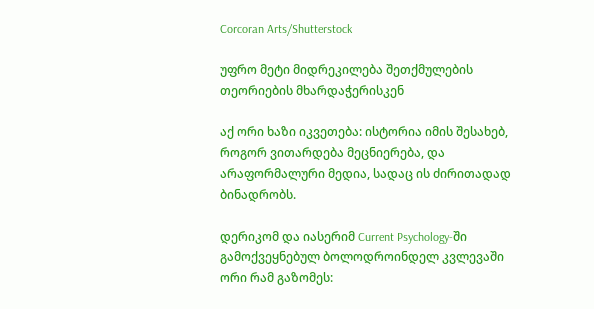Corcoran Arts/Shutterstock

უფრო მეტი მიდრეკილება შეთქმულების თეორიების მხარდაჭერისკენ

აქ ორი ხაზი იკვეთება: ისტორია იმის შესახებ, როგორ ვითარდება მეცნიერება, და არაფორმალური მედია, სადაც ის ძირითადად ბინადრობს.

დერიკომ და იასერიმ Current Psychology-ში გამოქვეყნებულ ბოლოდროინდელ კვლევაში ორი რამ გაზომეს: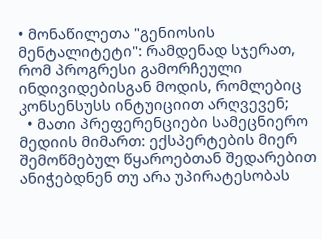• მონაწილეთა "გენიოსის მენტალიტეტი": რამდენად სჯერათ, რომ პროგრესი გამორჩეული ინდივიდებისგან მოდის, რომლებიც კონსენსუსს ინტუიციით არღვევენ;
  • მათი პრეფერენციები სამეცნიერო მედიის მიმართ: ექსპერტების მიერ შემოწმებულ წყაროებთან შედარებით ანიჭებდნენ თუ არა უპირატესობას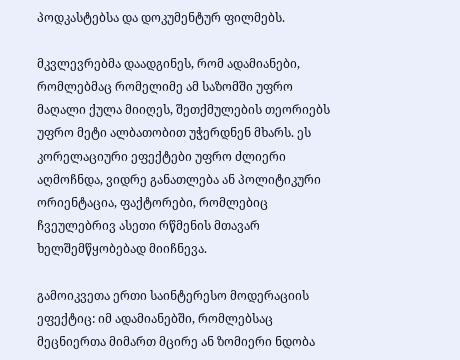პოდკასტებსა და დოკუმენტურ ფილმებს.

მკვლევრებმა დაადგინეს, რომ ადამიანები, რომლებმაც რომელიმე ამ საზომში უფრო მაღალი ქულა მიიღეს, შეთქმულების თეორიებს უფრო მეტი ალბათობით უჭერდნენ მხარს. ეს კორელაციური ეფექტები უფრო ძლიერი აღმოჩნდა, ვიდრე განათლება ან პოლიტიკური ორიენტაცია, ფაქტორები, რომლებიც ჩვეულებრივ ასეთი რწმენის მთავარ ხელშემწყობებად მიიჩნევა.

გამოიკვეთა ერთი საინტერესო მოდერაციის ეფექტიც: იმ ადამიანებში, რომლებსაც მეცნიერთა მიმართ მცირე ან ზომიერი ნდობა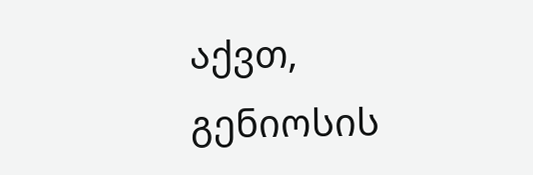აქვთ, გენიოსის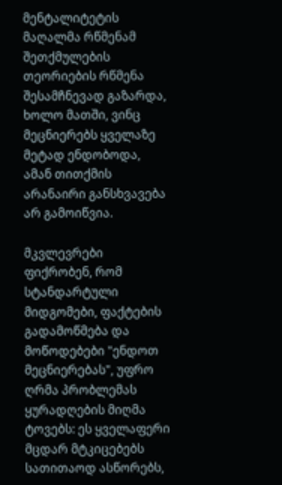მენტალიტეტის მაღალმა რწმენამ შეთქმულების თეორიების რწმენა შესამჩნევად გაზარდა, ხოლო მათში, ვინც მეცნიერებს ყველაზე მეტად ენდობოდა, ამან თითქმის არანაირი განსხვავება არ გამოიწვია.

მკვლევრები ფიქრობენ, რომ სტანდარტული მიდგომები, ფაქტების გადამოწმება და მოწოდებები "ენდოთ მეცნიერებას", უფრო ღრმა პრობლემას ყურადღების მიღმა ტოვებს: ეს ყველაფერი მცდარ მტკიცებებს სათითაოდ ასწორებს,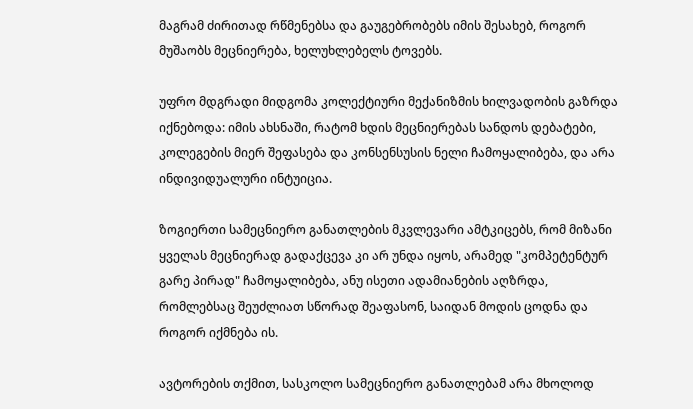მაგრამ ძირითად რწმენებსა და გაუგებრობებს იმის შესახებ, როგორ მუშაობს მეცნიერება, ხელუხლებელს ტოვებს.

უფრო მდგრადი მიდგომა კოლექტიური მექანიზმის ხილვადობის გაზრდა იქნებოდა: იმის ახსნაში, რატომ ხდის მეცნიერებას სანდოს დებატები, კოლეგების მიერ შეფასება და კონსენსუსის ნელი ჩამოყალიბება, და არა ინდივიდუალური ინტუიცია.

ზოგიერთი სამეცნიერო განათლების მკვლევარი ამტკიცებს, რომ მიზანი ყველას მეცნიერად გადაქცევა კი არ უნდა იყოს, არამედ "კომპეტენტურ გარე პირად" ჩამოყალიბება, ანუ ისეთი ადამიანების აღზრდა, რომლებსაც შეუძლიათ სწორად შეაფასონ, საიდან მოდის ცოდნა და როგორ იქმნება ის.

ავტორების თქმით, სასკოლო სამეცნიერო განათლებამ არა მხოლოდ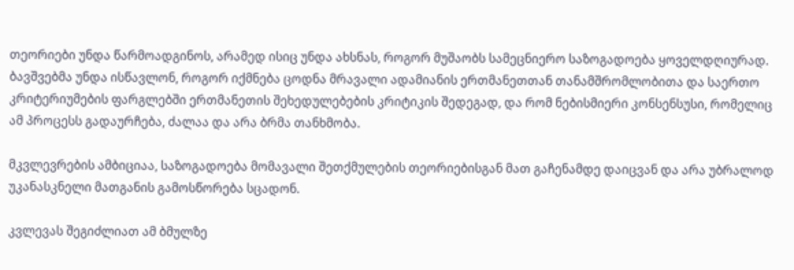თეორიები უნდა წარმოადგინოს, არამედ ისიც უნდა ახსნას, როგორ მუშაობს სამეცნიერო საზოგადოება ყოველდღიურად. ბავშვებმა უნდა ისწავლონ, როგორ იქმნება ცოდნა მრავალი ადამიანის ერთმანეთთან თანამშრომლობითა და საერთო კრიტერიუმების ფარგლებში ერთმანეთის შეხედულებების კრიტიკის შედეგად, და რომ ნებისმიერი კონსენსუსი, რომელიც ამ პროცესს გადაურჩება, ძალაა და არა ბრმა თანხმობა.

მკვლევრების ამბიციაა, საზოგადოება მომავალი შეთქმულების თეორიებისგან მათ გაჩენამდე დაიცვან და არა უბრალოდ უკანასკნელი მათგანის გამოსწორება სცადონ.

კვლევას შეგიძლიათ ამ ბმულზე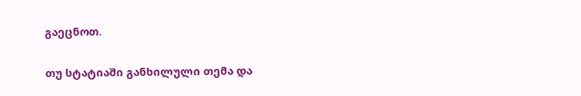გაეცნოთ.

თუ სტატიაში განხილული თემა და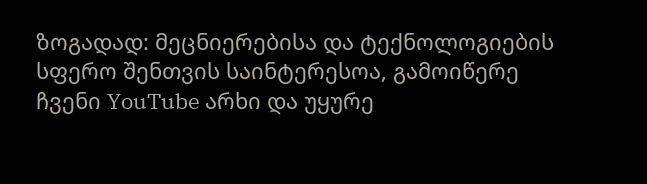ზოგადად: მეცნიერებისა და ტექნოლოგიების სფერო შენთვის საინტერესოა, გამოიწერე ჩვენი YouTube არხი და უყურე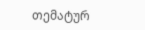თემატურ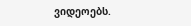ვიდეოებს.